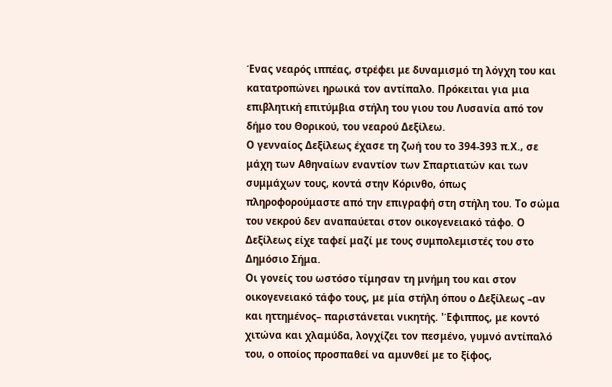Ένας νεαρός ιππέας, στρέφει με δυναμισμό τη λόγχη του και κατατροπώνει ηρωικά τον αντίπαλο. Πρόκειται για μια επιβλητική επιτύμβια στήλη του γιου του Λυσανία από τον δήμο του Θορικού, του νεαρού Δεξίλεω.
Ο γενναίος Δεξίλεως έχασε τη ζωή του το 394-393 π.Χ., σε μάχη των Αθηναίων εναντίον των Σπαρτιατών και των συμμάχων τους, κοντά στην Κόρινθο, όπως πληροφορούμαστε από την επιγραφή στη στήλη του. Το σώμα του νεκρού δεν αναπαύεται στον οικογενειακό τάφο. Ο Δεξίλεως είχε ταφεί μαζί με τους συμπολεμιστές του στο Δημόσιο Σήμα.
Οι γονείς του ωστόσο τίμησαν τη μνήμη του και στον οικογενειακό τάφο τους, με μία στήλη όπου ο Δεξίλεως –αν και ηττημένος– παριστάνεται νικητής. 'Έφιππος, με κοντό χιτώνα και χλαμύδα, λογχίζει τον πεσμένο, γυμνό αντίπαλό του, ο οποίος προσπαθεί να αμυνθεί με το ξίφος,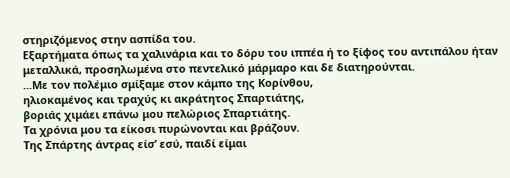στηριζόμενος στην ασπίδα του.
Εξαρτήματα όπως τα χαλινάρια και το δόρυ του ιππέα ή το ξίφος του αντιπάλου ήταν μεταλλικά, προσηλωμένα στο πεντελικό μάρμαρο και δε διατηρούνται.
...Με τον πολέμιο σμίξαμε στον κάμπο της Κορίνθου,
ηλιοκαμένος και τραχύς κι ακράτητος Σπαρτιάτης,
βοριάς χιμάει επάνω μου πελώριος Σπαρτιάτης.
Τα χρόνια μου τα είκοσι πυρώνονται και βράζουν.
Της Σπάρτης άντρας είσ’ εσύ, παιδί είμαι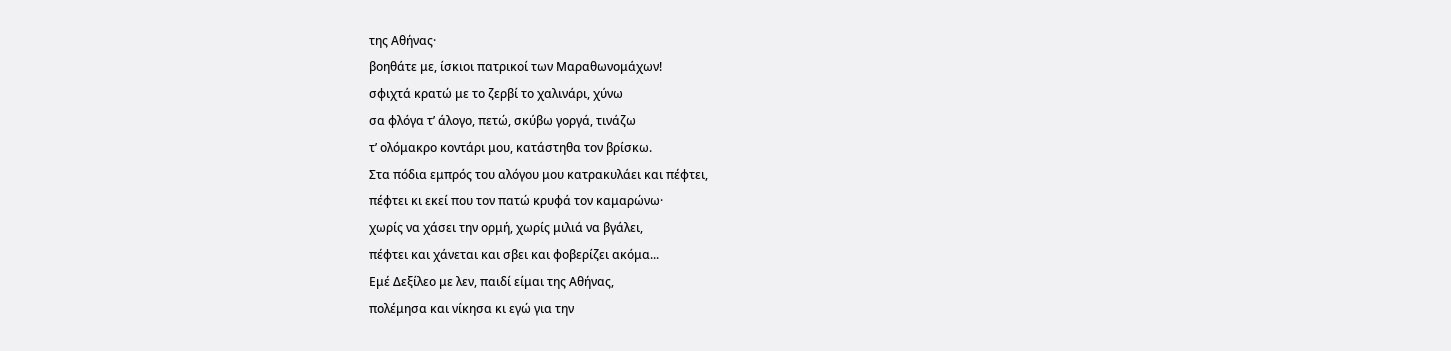της Αθήνας·
βοηθάτε με, ίσκιοι πατρικοί των Μαραθωνομάχων!
σφιχτά κρατώ με το ζερβί το χαλινάρι, χύνω
σα φλόγα τ’ άλογο, πετώ, σκύβω γοργά, τινάζω
τ’ ολόμακρο κοντάρι μου, κατάστηθα τον βρίσκω.
Στα πόδια εμπρός του αλόγου μου κατρακυλάει και πέφτει,
πέφτει κι εκεί που τον πατώ κρυφά τον καμαρώνω·
χωρίς να χάσει την ορμή, χωρίς μιλιά να βγάλει,
πέφτει και χάνεται και σβει και φοβερίζει ακόμα...
Εμέ Δεξίλεο με λεν, παιδί είμαι της Αθήνας,
πολέμησα και νίκησα κι εγώ για την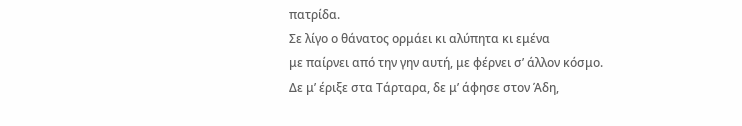πατρίδα.
Σε λίγο ο θάνατος ορμάει κι αλύπητα κι εμένα
με παίρνει από την γην αυτή, με φέρνει σ’ άλλον κόσμο.
Δε μ’ έριξε στα Τάρταρα, δε μ’ άφησε στον Άδη,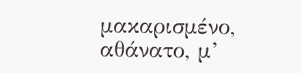μακαρισμένο, αθάνατο, μ’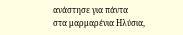ανάστησε για πάντα
στα μαρμαρένια Ηλύσια,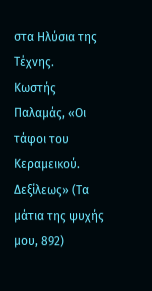στα Ηλύσια της Τέχνης.
Κωστής Παλαμάς, «Οι τάφοι του Κεραμεικού. Δεξίλεως» (Τα μάτια της ψυχής μου, 892)